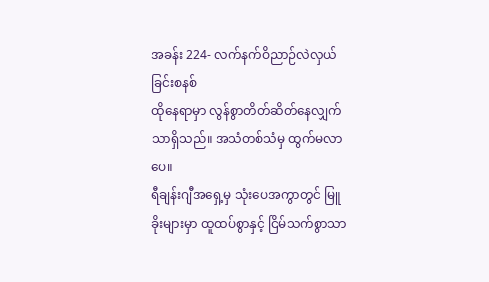အခန်း 224- လက်နက်ဝိညာဉ်လဲလှယ်ခြင်းစနစ်
ထိုနေရာမှာ လွန်စွာတိတ်ဆိတ်နေလျှက်သာရှိသည်။ အသံတစ်သံမှ ထွက်မလာပေ။
ရီချန်းဂျီအရှေ့မှ သုံးပေအကွာတွင် မြူခိုးများမှာ ထူထပ်စွာနှင့် ငြိမ်သက်စွာသာ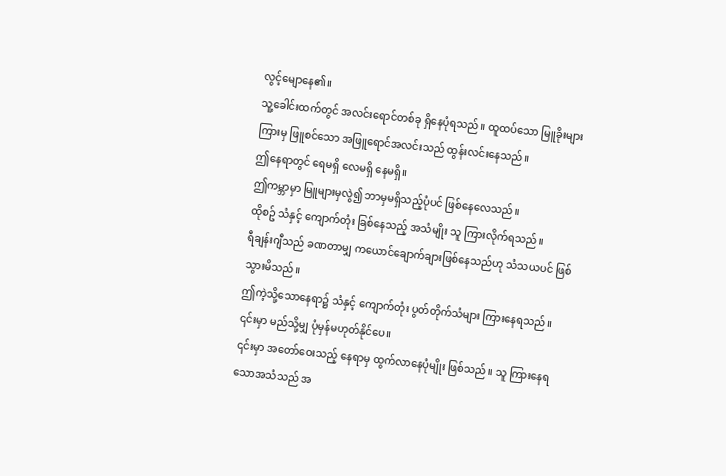လွင့်မျောနေ၏။
သူ့ခေါင်းထက်တွင် အလင်းရောင်တစ်ခု ရှိနေပုံရသည်။ ထူထပ်သော မြူခိုးများကြားမှ ဖြူစင်သော အဖြူရောင်အလင်းသည် ထွန်းလင်းနေသည်။
ဤနေရာတွင် ရေမရှိ လေမရှိ နေမရှိ။
ဤကမ္ဘာမှာ မြူများမှလွဲ၍ ဘာမှမရှိသည့်ပုံပင် ဖြစ်နေလေသည်။
ထိုစဥ် သံနှင့် ကျောက်တုံး ခြစ်နေသည့် အသံမျိုး သူ ကြားလိုက်ရသည်။
ရီချန်းဂျီသည် ခဏတာမျှ ကယောင်ချောက်ချားဖြစ်နေသည်ဟု သံသယပင် ဖြစ်သွားမိသည်။
ဤကဲ့သို့သောနေရာ၌ သံနှင့် ကျောက်တုံး ပွတ်တိုက်သံများ ကြားနေရသည်။ ၎င်းမှာ မည်သို့မျှ ပုံမှန်မဟုတ်နိုင်ပေ။
၎င်းမှာ အတော်ဝေးသည့် နေရာမှ ထွက်လာနေပုံမျိုး ဖြစ်သည်။ သူ ကြားနေရသောအသံသည် အ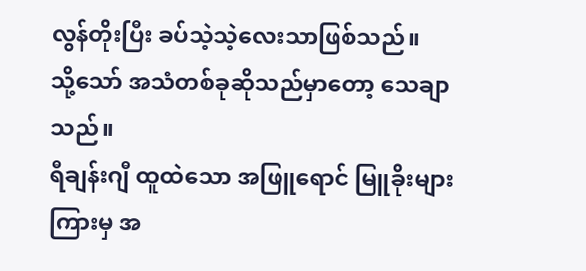လွန်တိုးပြီး ခပ်သဲ့သဲ့လေးသာဖြစ်သည်။
သို့သော် အသံတစ်ခုဆိုသည်မှာတော့ သေချာသည်။
ရီချန်းဂျီ ထူထဲသော အဖြူရောင် မြူခိုးများကြားမှ အ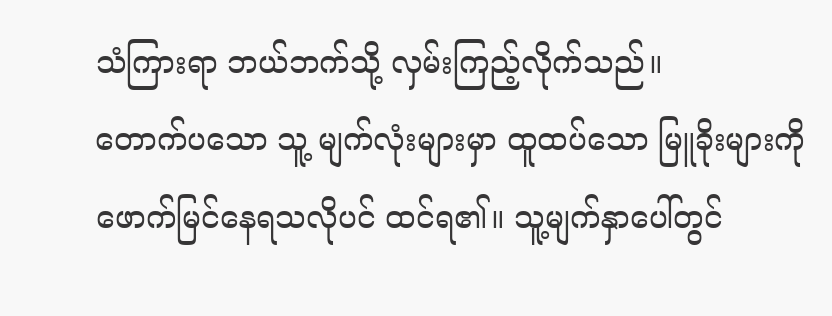သံကြားရာ ဘယ်ဘက်သို့ လှမ်းကြည့်လိုက်သည်။
တောက်ပသော သူ့ မျက်လုံးများမှာ ထူထပ်သော မြူခိုးများကို ဖောက်မြင်နေရသလိုပင် ထင်ရ၏။ သူ့မျက်နှာပေါ်တွင်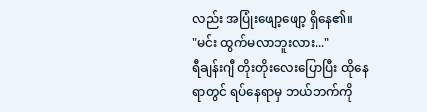လည်း အပြုံးဖျော့ဖျော့ ရှိနေ၏။
"မင်း ထွက်မလာဘူးလား..."
ရီချန်းဂျီ တိုးတိုးလေးပြောပြီး ထိုနေရာတွင် ရပ်နေရာမှ ဘယ်ဘက်ကို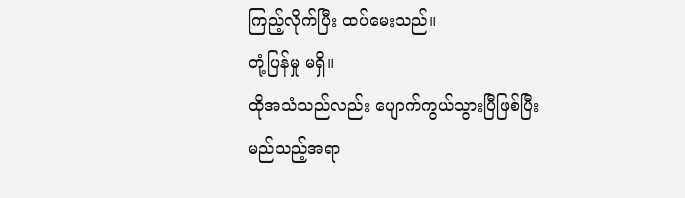ကြည့်လိုက်ပြီး ထပ်မေးသည်။
တုံ့ပြန်မှု မရှိ။
ထိုအသံသည်လည်း ပျောက်ကွယ်သွားပြီဖြစ်ပြီး မည်သည့်အရာ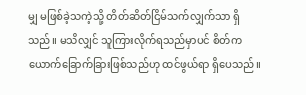မျှ မဖြစ်ခဲ့သကဲ့သို့ တိတ်ဆိတ်ငြိမ်သက်လျှက်သာ ရှိသည်။ မသိလျှင် သူကြားလိုက်ရသည်မှာပင် စိတ်ကယောက်ခြောက်ခြားဖြစ်သည်ဟု ထင်ဖွယ်ရာ ရှိပေသည်။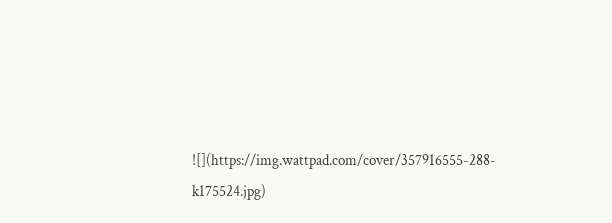![](https://img.wattpad.com/cover/357916555-288-k175524.jpg)